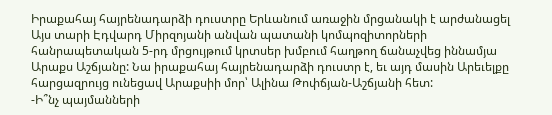Իրաքահայ հայրենադարձի դուստրը Երևանում առաջին մրցանակի է արժանացել
Այս տարի Էդվարդ Միրզոյանի անվան պատանի կոմպոզիտորների հանրապետական 5-րդ մրցույթում կրտսեր խմբում հաղթող ճանաչվեց իննամյա Արաքս Աշճյանը: Նա իրաքահայ հայրենադարձի դուստր է, եւ այդ մասին Արեւելքը հարցազրույց ունեցավ Արաքսիի մոր՝ Ալինա Թոփճյան-Աշճյանի հետ:
-Ի՞նչ պայմանների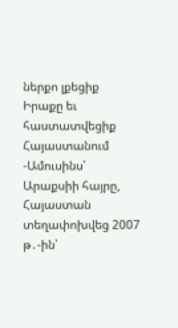ներքո լքեցիք Իրաքը եւ հաստատվեցիք Հայաստանում
-Ամուսինս՝ Արաքսիի հայրը, Հայաստան տեղափոխվեց 2007 թ․-ին՝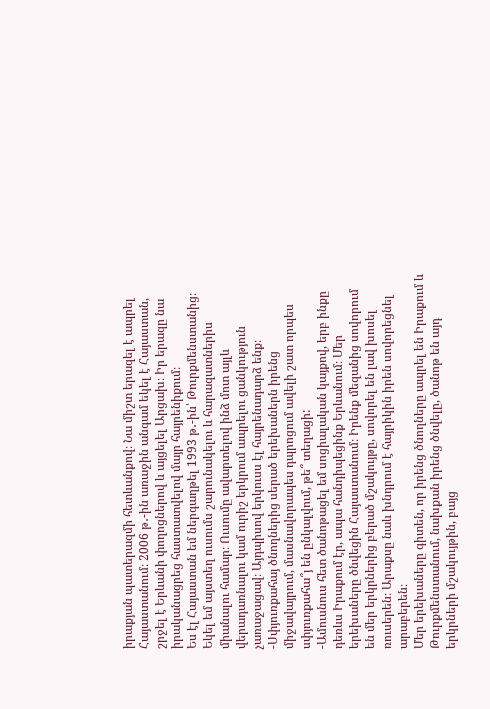իրաքյան պատերազմի հետևանքով։ Նա միշտ երազել է ապրել Հայաստանում։ 2006 թ․-ին առաջին անգամ եկել է Հայաստան, շրջել է Երևանի փողոցներով և այցելել Արցախ։ Իր երազը նա իրականացրեց հաստատվելով մայր հայրենիքում։
Ես էլ Հայաստան եմ ներգաղթել 1993 թ․-ին՝ Թուրքմենստանից։ Եկել եմ այստեղ ուսումս շարունակելու և հարազատներիս միանալու համար։ Ուսումը ավարտելով ինձ մոտ այլև վերադառնալու կամ ուրիշ երկրում ապրելու ցանկություն չառաջացավ։ Այդպիսով երկուսս էլ հայրենադարձ ենք։
-Սփյուռքահայ ծնողներից սերած երեխաներն իրենց միջավայրում, մասնավորապես դպրոցում ավելի շատ որպես սփյուռքահա՞յ են ընկալվում, թե՞ տեղացի:
-Ամուսնուս հետ ծանոթացել եմ սոցիալական կայքով, երբ ինքը դեռևս Իրաքում էր, ապա հանդիպեցինք Երևանում։ Մեր երեխաները ծնվեցին Հայաստանում։ Իրենք մեզանից սովորում են մեր երկրներից բերած մշակույթը, սովորել են լավ խոսել ռուսերեն։ Արաքսը նաև խնդրում է հայրիկին իրեն սովորեցնել արաբերեն։
Մեր երեխաները գիտեն, որ իրենց ծնողները ապրել են Իրաքում և Թուրքմենստանում, նախքան իրենց ծնվելը, ծանոթ են այդ երկրների մշակույթին, բայց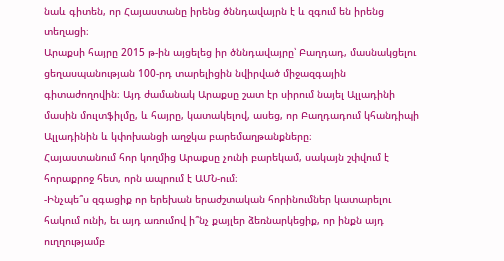նաև գիտեն, որ Հայաստանը իրենց ծննդավայրն է և զգում են իրենց տեղացի։
Արաքսի հայրը 2015 թ-ին այցելեց իր ծննդավայրը՝ Բաղդադ, մասնակցելու ցեղասպանության 100-րդ տարելիցին նվիրված միջազգային գիտաժողովին։ Այդ ժամանակ Արաքսը շատ էր սիրում նայել Ալլադինի մասին մուլտֆիլմը, և հայրը, կատակելով, ասեց, որ Բաղդադում կհանդիպի Ալլադինին և կփոխանցի աղջկա բարեմաղթանքները։
Հայաստանում հոր կողմից Արաքսը չունի բարեկամ, սակայն շփվում է հորաքրոջ հետ, որն ապրում է ԱՄՆ-ում։
-Ինչպե՞ս զգացիք որ երեխան երաժշտական հորինումներ կատարելու հակում ունի, եւ այդ առումով ի՞նչ քայլեր ձեռնարկեցիք, որ ինքն այդ ուղղությամբ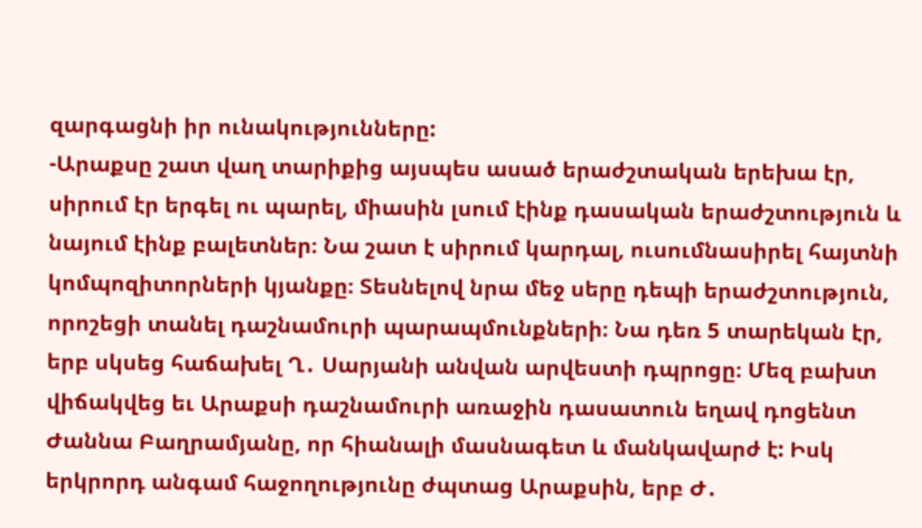զարգացնի իր ունակությունները:
-Արաքսը շատ վաղ տարիքից այսպես ասած երաժշտական երեխա էր, սիրում էր երգել ու պարել, միասին լսում էինք դասական երաժշտություն և նայում էինք բալետներ։ Նա շատ է սիրում կարդալ, ուսումնասիրել հայտնի կոմպոզիտորների կյանքը։ Տեսնելով նրա մեջ սերը դեպի երաժշտություն, որոշեցի տանել դաշնամուրի պարապմունքների։ Նա դեռ 5 տարեկան էր, երբ սկսեց հաճախել Ղ․ Սարյանի անվան արվեստի դպրոցը։ Մեզ բախտ վիճակվեց եւ Արաքսի դաշնամուրի առաջին դասատուն եղավ դոցենտ Ժաննա Բաղրամյանը, որ հիանալի մասնագետ և մանկավարժ է: Իսկ երկրորդ անգամ հաջողությունը ժպտաց Արաքսին, երբ Ժ․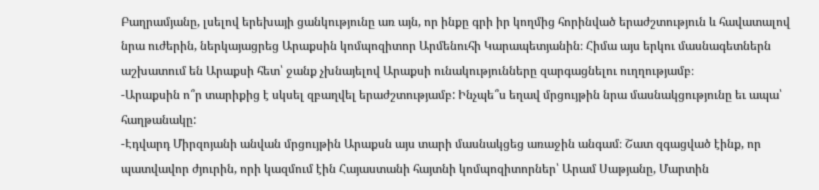Բաղրամյանը, լսելով երեխայի ցանկությունը առ այն, որ ինքը գրի իր կողմից հորինված երաժշտություն և հավատալով նրա ուժերին, ներկայացրեց Արաքսին կոմպոզիտոր Արմենուհի Կարապետյանին։ Հիմա այս երկու մասնագետներն աշխատում են Արաքսի հետ՝ ջանք չխնայելով Արաքսի ունակությունները զարգացնելու ուղղությամբ։
-Արաքսին ո՞ր տարիքից է սկսել զբաղվել երաժշտությամբ: Ինչպե՞ս եղավ մրցույթին նրա մասնակցությունը եւ ապա՝ հաղթանակը:
-Էդվարդ Միրզոյանի անվան մրցույթին Արաքսն այս տարի մասնակցեց առաջին անգամ։ Շատ զգացված էինք, որ պատվավոր ժյուրին, որի կազմում էին Հայաստանի հայտնի կոմպոզիտորներ՝ Արամ Սաթյանը, Մարտին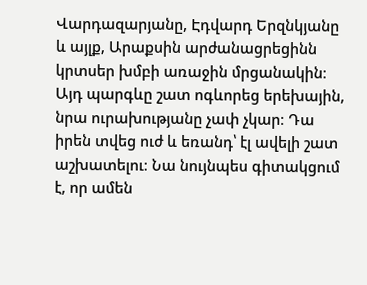Վարդազարյանը, Էդվարդ Երզնկյանը և այլք, Արաքսին արժանացրեցինն կրտսեր խմբի առաջին մրցանակին։ Այդ պարգևը շատ ոգևորեց երեխային, նրա ուրախությանը չափ չկար։ Դա իրեն տվեց ուժ և եռանդ՝ էլ ավելի շատ աշխատելու։ Նա նույնպես գիտակցում է, որ ամեն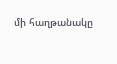մի հաղթանակը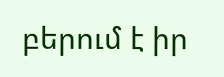բերում է իր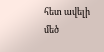հետ ավելի մեծ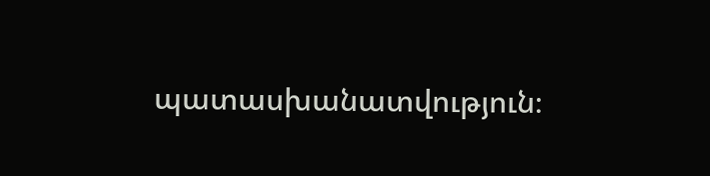պատասխանատվություն։